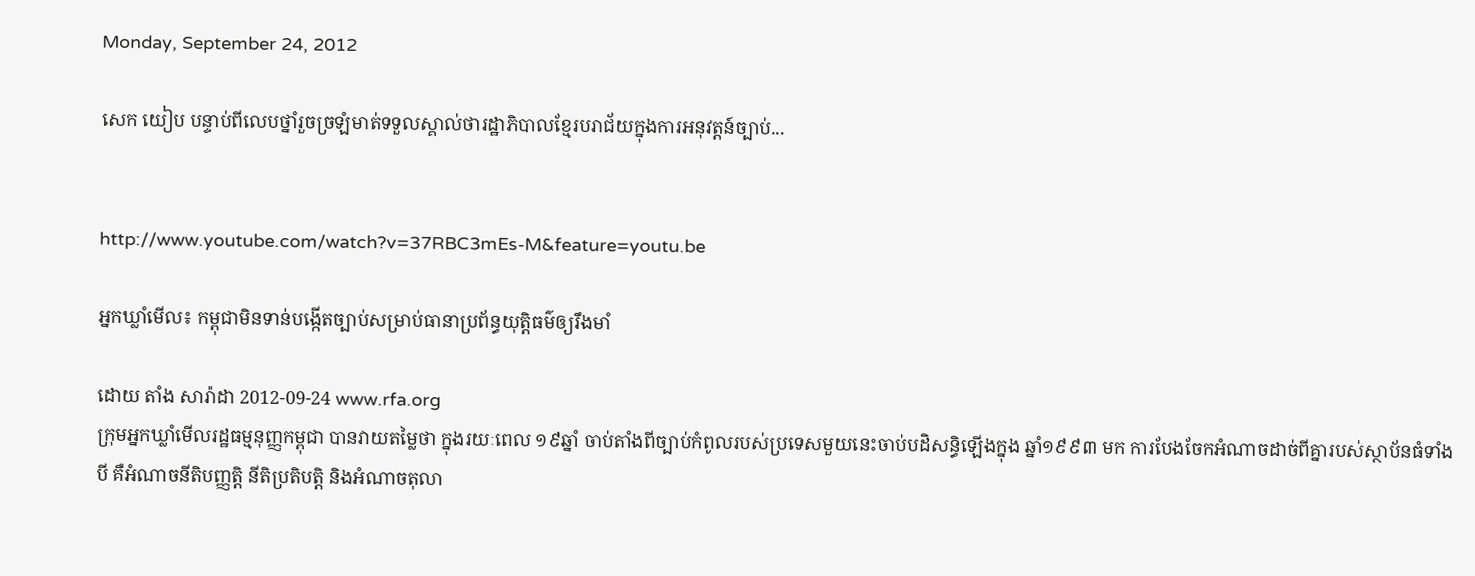Monday, September 24, 2012

សេក យៀប បន្ទាប់ពីលេបថ្នាំរួចច្រឡំមាត់ទទួលស្គាល់ថារដ្ឋាភិបាលខ្មែរបរាជ័យក្នុងការអនុវត្តន៍ច្បាប់...


http://www.youtube.com/watch?v=37RBC3mEs-M&feature=youtu.be

អ្នកឃ្លាំមើល៖ កម្ពុជាមិនទាន់បង្កើតច្បាប់សម្រាប់ធានាប្រព័ន្ធយុត្តិធម៌ឲ្យរឹងមាំ

ដោយ តាំង សារ៉ាដា 2012-09-24 www.rfa.org
ក្រុមអ្នកឃ្លាំមើលរដ្ឋធម្មនុញ្ញកម្ពុជា បានវាយតម្លៃថា ក្នុងរយៈពេល ១៩ឆ្នាំ ចាប់តាំងពីច្បាប់កំពូលរបស់ប្រទេសមួយនេះចាប់បដិសន្ធិឡើងក្នុង ឆ្នាំ១៩៩៣ មក ការបែងចែកអំណាចដាច់ពីគ្នារបស់ស្ថាប័នធំទាំងបី គឺអំណាចនីតិបញ្ញត្តិ នីតិប្រតិបត្តិ និងអំណាចតុលា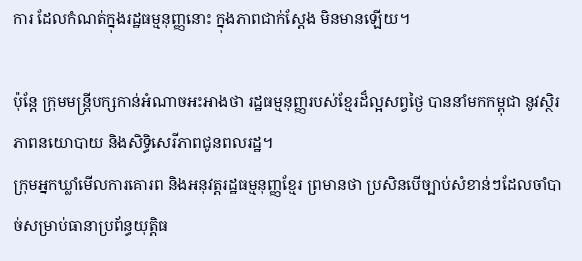ការ ដែលកំណត់ក្នុងរដ្ឋធម្មនុញ្ញនោះ ក្នុងភាពជាក់ស្តែង មិនមានឡើយ។

ប៉ុន្តែ ក្រុមមន្ត្រីបក្សកាន់អំណាចអះអាងថា រដ្ឋធម្មនុញ្ញរបស់ខ្មែរដ៏ល្អសព្វថ្ងៃ បាននាំមកកម្ពុជា នូវស្ថិរភាពនយោបាយ និងសិទ្ធិសេរីភាពជូនពលរដ្ឋ។
ក្រុមអ្នកឃ្លាំមើលការគោរព និងអនុវត្តរដ្ឋធម្មនុញ្ញខ្មែរ ព្រមានថា ប្រសិនបើច្បាប់សំខាន់ៗដែលចាំបាច់សម្រាប់ធានាប្រព័ន្ធយុត្តិធ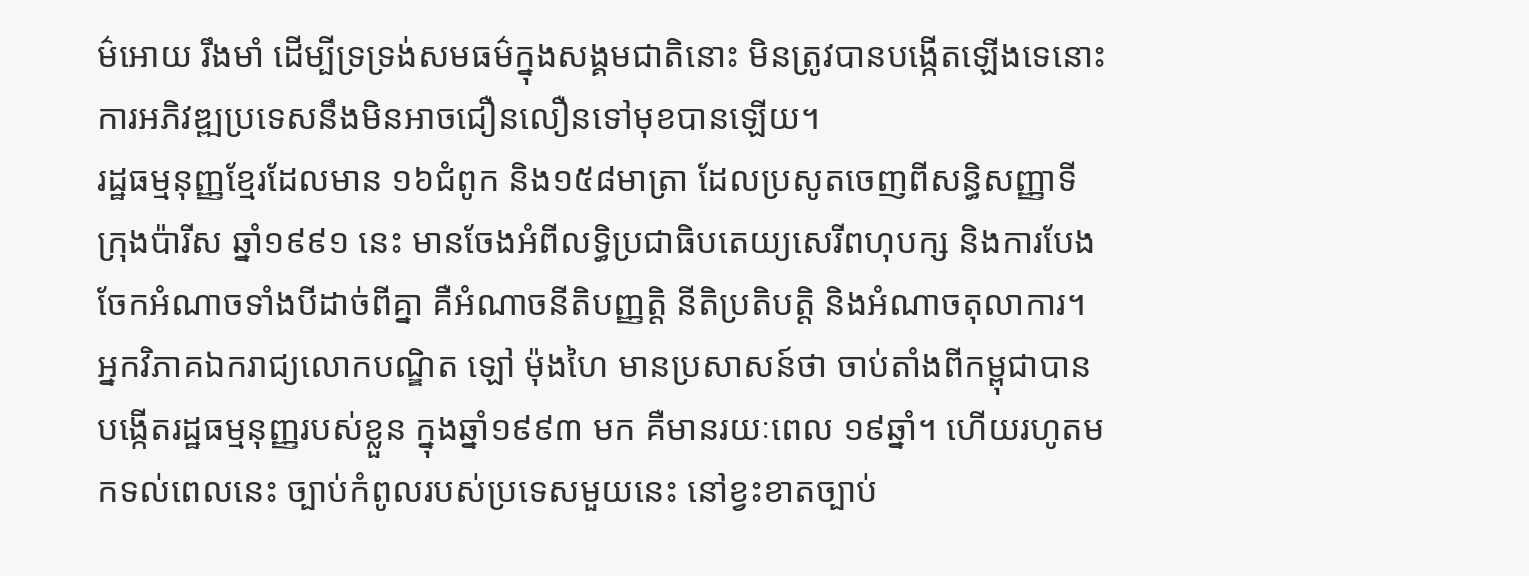ម៌អោយ រឹងមាំ ដើម្បីទ្រទ្រង់សមធម៌ក្នុងសង្គមជាតិនោះ មិនត្រូវបានបង្កើតឡើងទេនោះ ការអភិវឌ្ឍប្រទេសនឹងមិនអាចជឿនលឿនទៅមុខបានឡើយ។
រដ្ឋធម្មនុញ្ញខ្មែរដែលមាន ១៦ជំពូក និង១៥៨មាត្រា ដែលប្រសូតចេញពីសន្ធិសញ្ញាទីក្រុងប៉ារីស ឆ្នាំ១៩៩១ នេះ មានចែងអំពីលទ្ធិប្រជាធិបតេយ្យសេរីពហុបក្ស និងការបែងចែកអំណាចទាំងបីដាច់ពីគ្នា គឺអំណាចនីតិបញ្ញត្តិ នីតិប្រតិបត្តិ និងអំណាចតុលាការ។
អ្នកវិភាគឯករាជ្យលោកបណ្ឌិត ឡៅ ម៉ុងហៃ មានប្រសាសន៍ថា ចាប់តាំងពីកម្ពុជាបានបង្កើតរដ្ឋធម្មនុញ្ញរបស់ខ្លួន ក្នុងឆ្នាំ១៩៩៣ មក គឺមានរយៈពេល ១៩ឆ្នាំ។ ហើយរហូតមកទល់ពេលនេះ ច្បាប់កំពូលរបស់ប្រទេសមួយនេះ នៅខ្វះខាតច្បាប់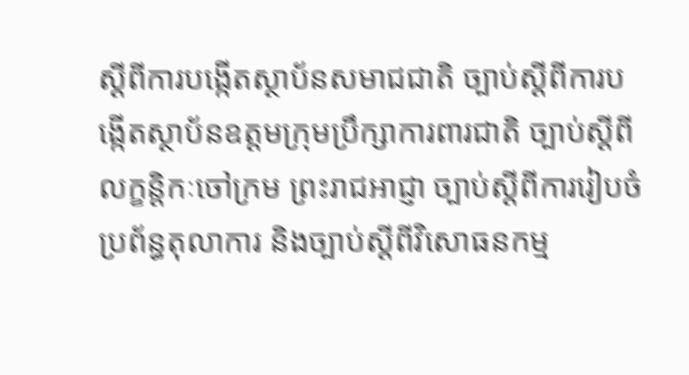ស្ដីពីការបង្កើតស្ថាប័នសមាជជាតិ ច្បាប់ស្ដីពីការបង្កើតស្ថាប័នឧត្តមក្រុមប្រឹក្សាការពារជាតិ ច្បាប់ស្ដីពីលក្ខន្តិកៈចៅក្រម ព្រះរាជអាជ្ញា ច្បាប់ស្ដីពីការរៀបចំប្រព័ន្ធតុលាការ និងច្បាប់ស្ដីពីវិសោធនកម្ម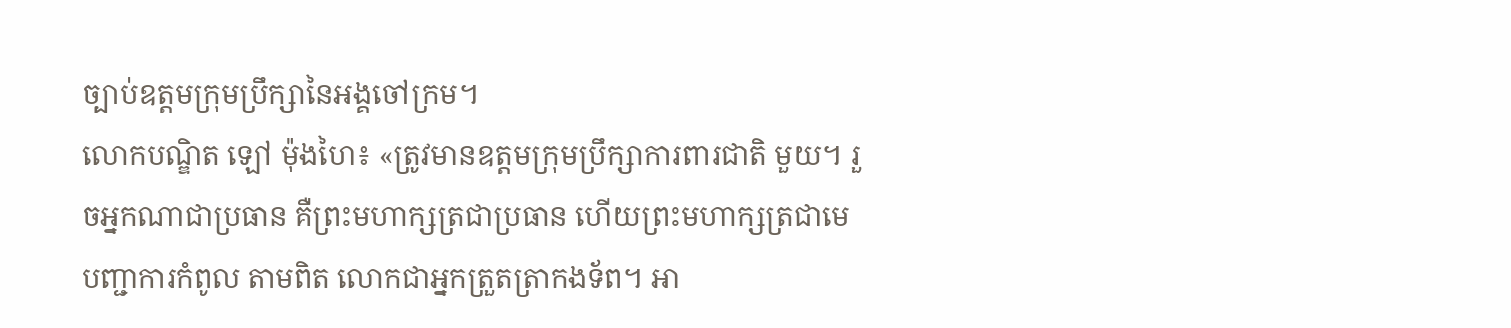ច្បាប់ឧត្ដមក្រុមប្រឹក្សានៃអង្គចៅក្រម។
លោកបណ្ឌិត ឡៅ ម៉ុងហៃ៖ «ត្រូវមានឧត្តមក្រុមប្រឹក្សាការពារជាតិ មួយ។ រួចអ្នកណាជាប្រធាន គឺព្រះមហាក្សត្រជាប្រធាន ហើយព្រះមហាក្សត្រជាមេបញ្ជាការកំពូល តាមពិត លោកជាអ្នកត្រួតត្រាកងទ័ព។ អា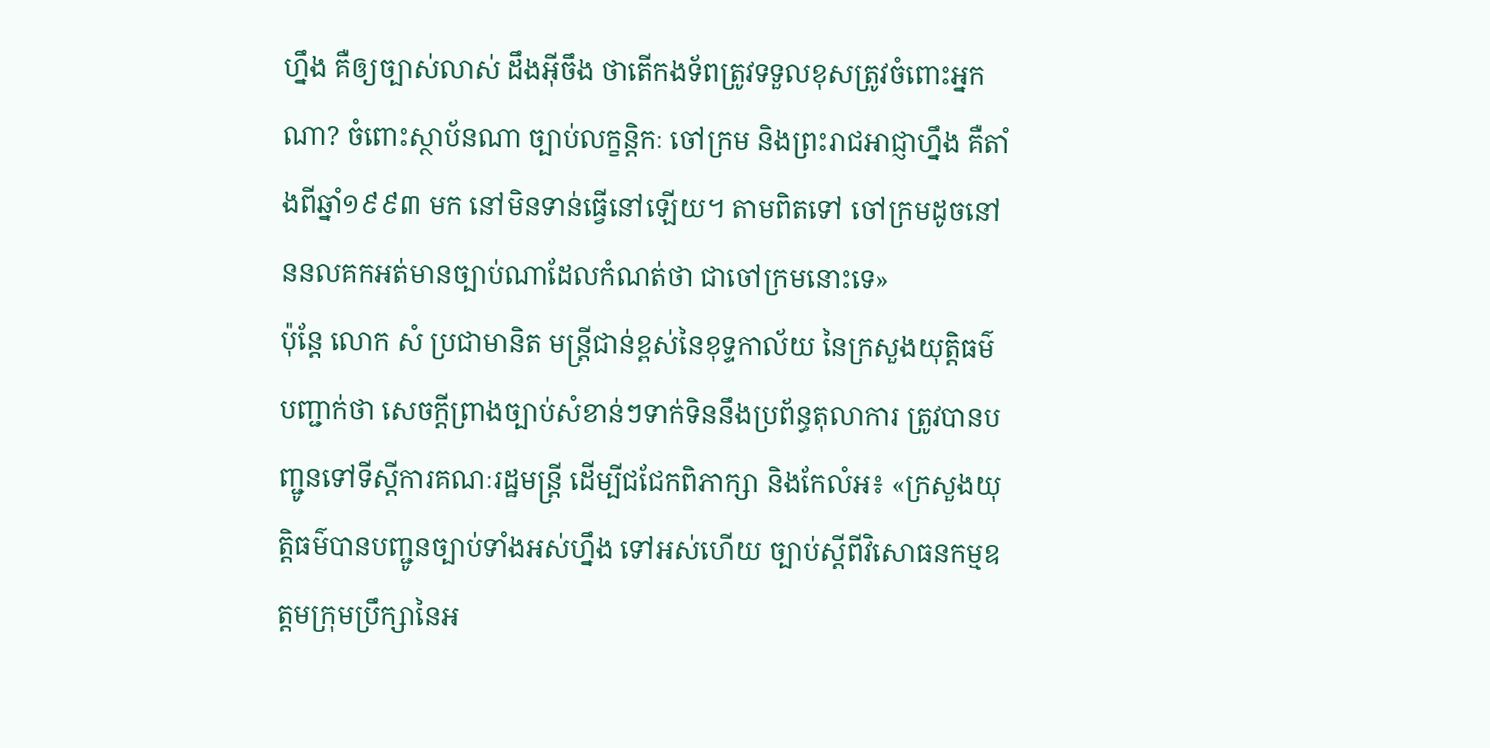ហ្នឹង គឺឲ្យច្បាស់លាស់ ដឹងអ៊ីចឹង ថាតើកងទ័ពត្រូវទទួលខុសត្រូវចំពោះអ្នកណា? ចំពោះស្ថាប័នណា ច្បាប់លក្ខន្តិកៈ ចៅក្រម និងព្រះរាជអាជ្ញាហ្នឹង គឺតាំងពីឆ្នាំ១៩៩៣ មក នៅមិនទាន់ធ្វើនៅឡើយ។ តាមពិតទៅ ចៅក្រមដូចនៅននលគកអត់មានច្បាប់ណាដែលកំណត់ថា ជាចៅក្រមនោះទេ»
ប៉ុន្តែ លោក សំ ប្រជាមានិត មន្ត្រីជាន់ខ្ពស់នៃខុទ្ទកាល័យ នៃក្រសួងយុត្តិធម៌ បញ្ជាក់ថា សេចក្តីព្រាងច្បាប់សំខាន់ៗទាក់ទិននឹងប្រព័ន្ធតុលាការ ត្រូវបានបញ្ជូនទៅទីស្ដីការគណៈរដ្ឋមន្ត្រី ដើម្បីជជែកពិភាក្សា និងកែលំអ៖ «ក្រសួងយុត្តិធម៌បានបញ្ជូនច្បាប់ទាំងអស់ហ្នឹង ទៅអស់ហើយ ច្បាប់ស្តីពីវិសោធនកម្មឧត្តមក្រុមប្រឹក្សានៃអ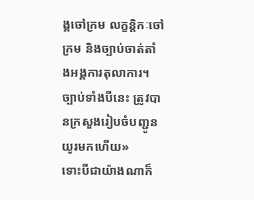ង្គចៅក្រម លក្ខន្តិកៈចៅក្រម និងច្បាប់ចាត់តាំងអង្គការតុលាការ។ ច្បាប់ទាំងបីនេះ ត្រូវបានក្រសួងរៀបចំបញ្ជូនយូរមកហើយ»
ទោះបីជាយ៉ាងណាក៏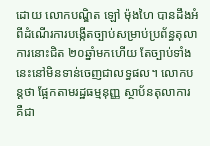ដោយ លោកបណ្ឌិត ឡៅ ម៉ុងហៃ បានដឹងអំពីដំណើរការបង្កើតច្បាប់សម្រាប់ប្រព័ន្ធតុលាការនោះជិត ២០ឆ្នាំមកហើយ តែច្បាប់ទាំងនេះនៅមិនទាន់ចេញជាលទ្ធផល។ លោកបន្តថា ផ្អែកតាមរដ្ឋធម្មនុញ្ញ ស្ថាប័នតុលាការ គឺជា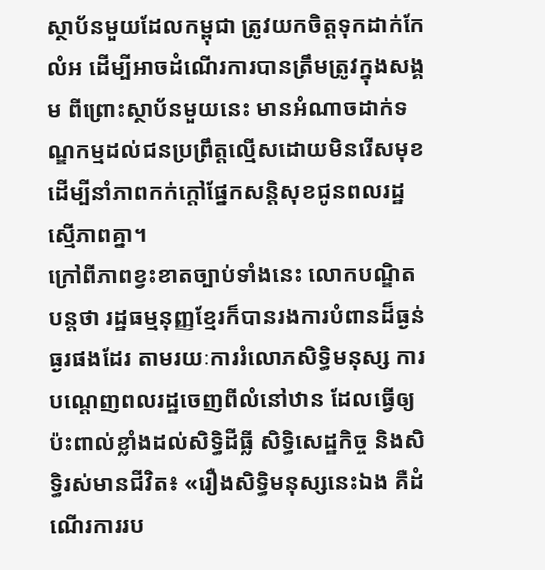ស្ថាប័នមួយដែលកម្ពុជា ត្រូវយកចិត្តទុកដាក់កែលំអ ដើម្បីអាចដំណើរការបានត្រឹមត្រូវក្នុងសង្គម ពីព្រោះស្ថាប័នមួយនេះ មានអំណាចដាក់ទណ្ឌកម្មដល់ជនប្រព្រឹត្តល្មើសដោយមិនរើសមុខ ដើម្បីនាំភាពកក់ក្តៅផ្នែកសន្តិសុខជូនពលរដ្ឋស្មើភាពគ្នា។
ក្រៅពីភាពខ្វះខាតច្បាប់ទាំងនេះ លោកបណ្ឌិតបន្តថា រដ្ឋធម្មនុញ្ញខ្មែរក៏បានរងការបំពានដ៏ធ្ងន់ធ្ងរផងដែរ តាមរយៈការរំលោភសិទ្ធិមនុស្ស ការបណ្ដេញពលរដ្ឋចេញពីលំនៅឋាន ដែលធ្វើឲ្យប៉ះពាល់ខ្លាំងដល់សិទ្ធិដីធ្លី សិទ្ធិសេដ្ឋកិច្ច និងសិទ្ធិរស់មានជីវិត៖ «រឿងសិទ្ធិមនុស្សនេះឯង គឺដំណើរការរប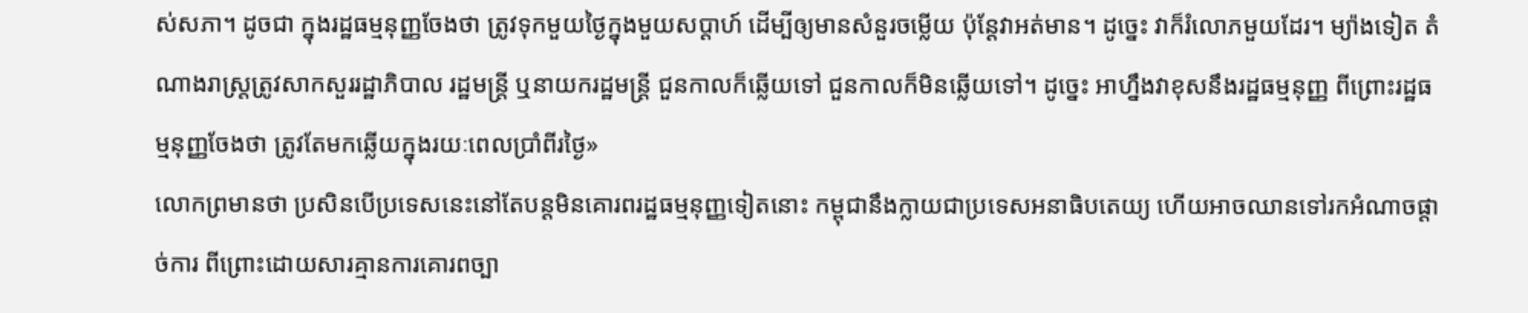ស់សភា។ ដូចជា ក្នុងរដ្ឋធម្មនុញ្ញចែងថា ត្រូវទុកមួយថ្ងៃក្នុងមួយសប្ដាហ៍ ដើម្បីឲ្យមានសំនួរចម្លើយ ប៉ុន្តែវាអត់មាន។ ដូច្នេះ វាក៏រំលោភមួយដែរ។ ម្យ៉ាងទៀត តំណាងរាស្ត្រត្រូវសាកសួររដ្ឋាភិបាល រដ្ឋមន្ត្រី ឬនាយករដ្ឋមន្ត្រី ជួនកាលក៏ឆ្លើយទៅ ជួនកាលក៏មិនឆ្លើយទៅ។ ដូច្នេះ អាហ្នឹងវាខុសនឹងរដ្ឋធម្មនុញ្ញ ពីព្រោះរដ្ឋធម្មនុញ្ញចែងថា ត្រូវតែមកឆ្លើយក្នុងរយៈពេលប្រាំពីរថ្ងៃ»
លោកព្រមានថា ប្រសិនបើប្រទេសនេះនៅតែបន្តមិនគោរពរដ្ឋធម្មនុញ្ញទៀតនោះ កម្ពុជានឹងក្លាយជាប្រទេសអនាធិបតេយ្យ ហើយអាចឈានទៅរកអំណាចផ្តាច់ការ ពីព្រោះដោយសារគ្មានការគោរពច្បា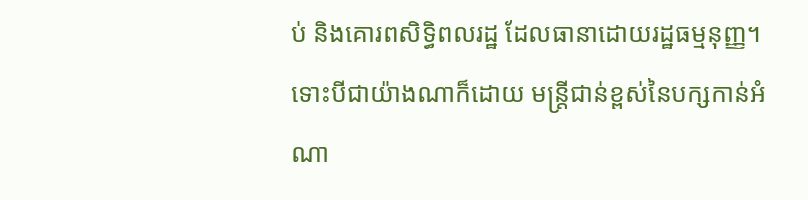ប់ និងគោរពសិទ្ធិពលរដ្ឋ ដែលធានាដោយរដ្ឋធម្មនុញ្ញ។
ទោះបីជាយ៉ាងណាក៏ដោយ មន្ត្រីជាន់ខ្ពស់នៃបក្សកាន់អំណា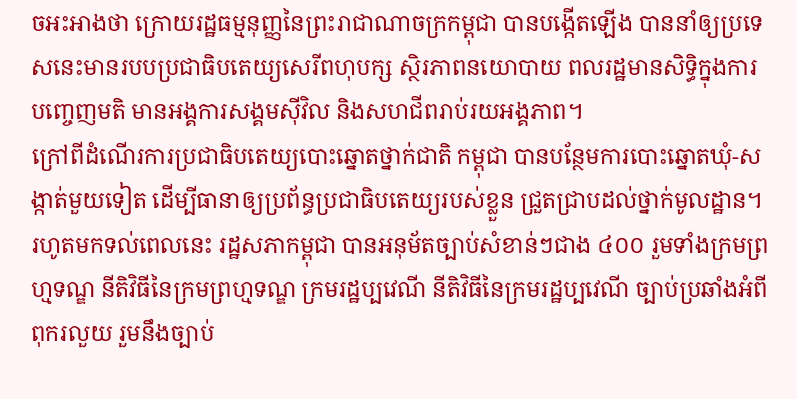ចអះអាងថា ក្រោយរដ្ឋធម្មនុញ្ញនៃព្រះរាជាណាចក្រកម្ពុជា បានបង្កើតឡើង បាននាំឲ្យប្រទេសនេះមានរបបប្រជាធិបតេយ្យសេរីពហុបក្ស ស្ថិរភាពនយោបាយ ពលរដ្ឋមានសិទ្ធិក្នុងការបញ្ចេញមតិ មានអង្គការសង្គមស៊ីវិល និងសហជីពរាប់រយអង្គភាព។
ក្រៅពីដំណើរការប្រជាធិបតេយ្យបោះឆ្នោតថ្នាក់ជាតិ កម្ពុជា បានបន្ថែមការបោះឆ្នោតឃុំ-សង្កាត់មួយទៀត ដើម្បីធានាឲ្យប្រព័ន្ធប្រជាធិបតេយ្យរបស់ខ្លួន ជ្រួតជ្រាបដល់ថ្នាក់មូលដ្ឋាន។ រហូតមកទល់ពេលនេះ រដ្ឋសភាកម្ពុជា បានអនុម័តច្បាប់សំខាន់ៗជាង ៤០០ រួមទាំងក្រមព្រហ្មទណ្ឌ នីតិវិធីនៃក្រមព្រហ្មទណ្ឌ ក្រមរដ្ឋប្បវេណី នីតិវិធីនៃក្រមរដ្ឋប្បវេណី ច្បាប់ប្រឆាំងអំពីពុករលួយ រួមនឹងច្បាប់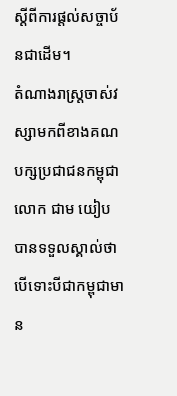ស្ដីពីការផ្តល់សច្ចាប័នជាដើម។
តំណាងរាស្ត្រចាស់វស្សាមកពីខាងគណបក្សប្រជាជនកម្ពុជា លោក ជាម យៀប បានទទួលស្គាល់ថា បើទោះបីជាកម្ពុជាមាន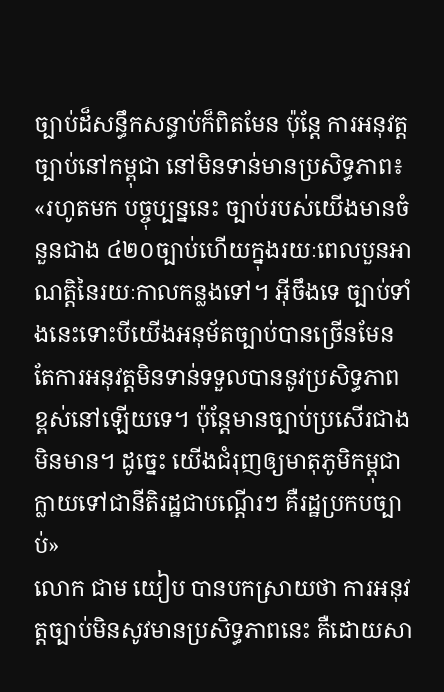ច្បាប់ដ៏សន្ធឹកសន្ធាប់ក៏ពិតមែន ប៉ុន្តែ ការអនុវត្តច្បាប់នៅកម្ពុជា នៅមិនទាន់មានប្រសិទ្ធភាព៖ «រហូតមក បច្ចុប្បន្ននេះ ច្បាប់របស់យើងមានចំនួនជាង ៤២០ច្បាប់ហើយក្នុងរយៈពេលបួនអាណត្តិនៃរយៈកាលកន្លងទៅ។ អ៊ីចឹងទេ ច្បាប់ទាំងនេះទោះបីយើងអនុម័តច្បាប់បានច្រើនមែន តែការអនុវត្តមិនទាន់ទទួលបាននូវប្រសិទ្ធភាពខ្ពស់នៅឡើយទេ។ ប៉ុន្តែមានច្បាប់ប្រសើរជាងមិនមាន។ ដូច្នេះ យើងជំរុញឲ្យមាតុភូមិកម្ពុជា ក្លាយទៅជានីតិរដ្ឋជាបណ្ដើរៗ គឺរដ្ឋប្រកបច្បាប់»
លោក ជាម យៀប បានបកស្រាយថា ការអនុវត្តច្បាប់មិនសូវមានប្រសិទ្ធភាពនេះ គឺដោយសា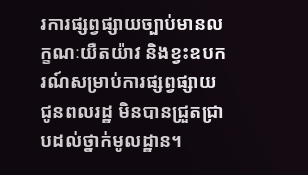រការផ្សព្វផ្សាយច្បាប់មានលក្ខណៈយឺតយ៉ាវ និងខ្វះឧបករណ៍សម្រាប់ការផ្សព្វផ្សាយជូនពលរដ្ឋ មិនបានជ្រួតជ្រាបដល់ថ្នាក់មូលដ្ឋាន។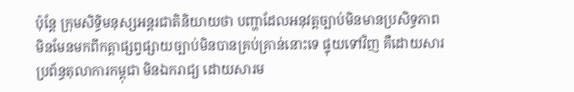ប៉ុន្តែ ក្រុមសិទ្ធិមនុស្សអន្តរជាតិនិយាយថា បញ្ហាដែលអនុវត្តច្បាប់មិនមានប្រសិទ្ធភាព មិនមែនមកពីកត្តាផ្សព្វផ្សាយច្បាប់មិនបានគ្រប់គ្រាន់នោះទេ ផ្ទុយទៅវិញ គឺដោយសារប្រព័ន្ធតុលាការកម្ពុជា មិនឯករាជ្យ ដោយសារម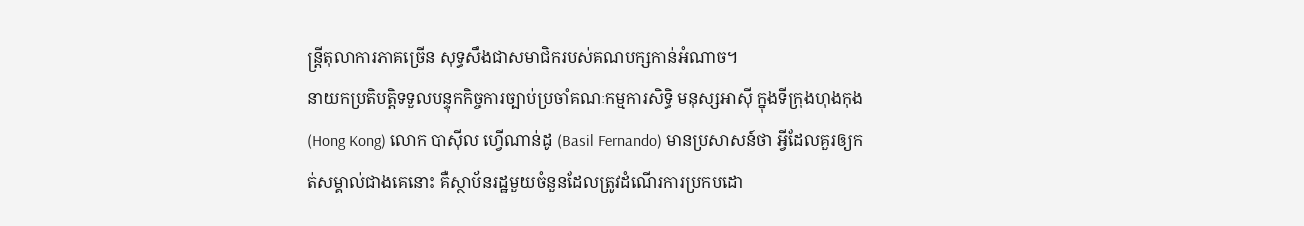ន្ត្រីតុលាការភាគច្រើន សុទ្ធសឹងជាសមាជិករបស់គណបក្សកាន់អំណាច។
នាយកប្រតិបត្តិទទួលបន្ទុកកិច្ចការច្បាប់ប្រចាំគណៈកម្មការសិទ្ធិ មនុស្សអាស៊ី ក្នុងទីក្រុងហុងកុង (Hong Kong) លោក បាស៊ីល ហ្វើណាន់ដូ (Basil Fernando) មានប្រសាសន៍ថា អ្វីដែលគួរឲ្យកត់សម្គាល់ជាងគេនោះ គឺស្ថាប័នរដ្ឋមួយចំនួនដែលត្រូវដំណើរការប្រកបដោ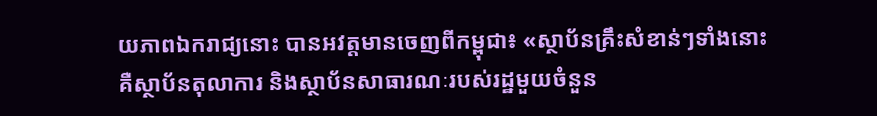យភាពឯករាជ្យនោះ បានអវត្តមានចេញពីកម្ពុជា៖ «ស្ថាប័នគ្រឹះសំខាន់ៗទាំងនោះ គឺស្ថាប័នតុលាការ និងស្ថាប័នសាធារណៈរបស់រដ្ឋមួយចំនួន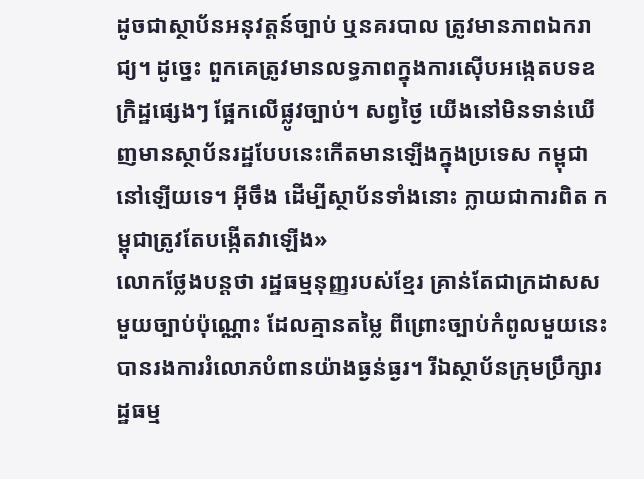ដូចជាស្ថាប័នអនុវត្តន៍ច្បាប់ ឬនគរបាល ត្រូវមានភាពឯករាជ្យ។ ដូច្នេះ ពួកគេត្រូវមានលទ្ធភាពក្នុងការស៊ើបអង្កេតបទឧក្រិដ្ឋផ្សេងៗ ផ្អែកលើផ្លូវច្បាប់។ សព្វថ្ងៃ យើងនៅមិនទាន់ឃើញមានស្ថាប័នរដ្ឋបែបនេះកើតមានឡើងក្នុងប្រទេស កម្ពុជា នៅឡើយទេ។ អ៊ីចឹង ដើម្បីស្ថាប័នទាំងនោះ ក្លាយជាការពិត កម្ពុជាត្រូវតែបង្កើតវាឡើង»
លោកថ្លែងបន្តថា រដ្ឋធម្មនុញ្ញរបស់ខ្មែរ គ្រាន់តែជាក្រដាសសមួយច្បាប់ប៉ុណ្ណោះ ដែលគ្មានតម្លៃ ពីព្រោះច្បាប់កំពូលមួយនេះបានរងការរំលោភបំពានយ៉ាងធ្ងន់ធ្ងរ។ រីឯស្ថាប័នក្រុមប្រឹក្សារដ្ឋធម្ម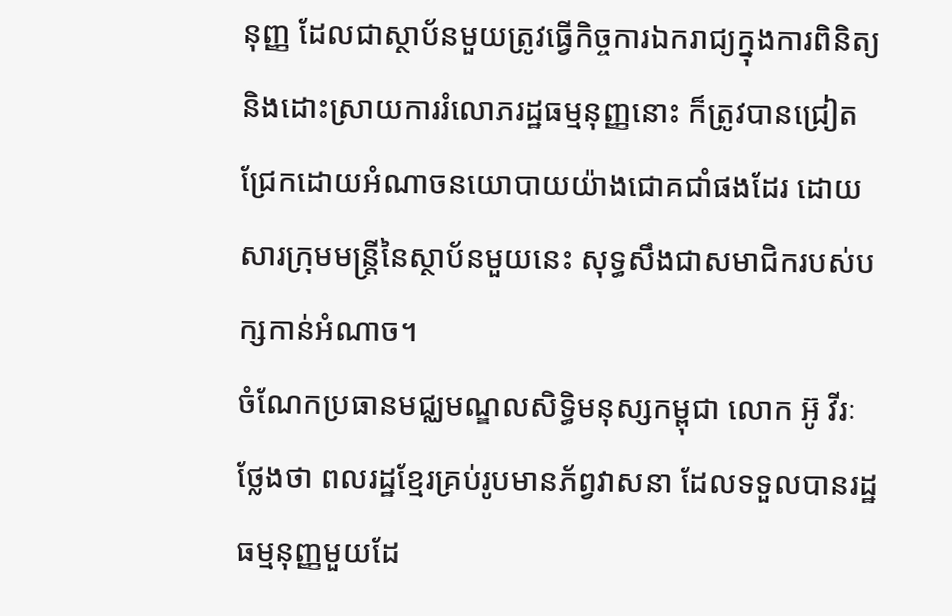នុញ្ញ ដែលជាស្ថាប័នមួយត្រូវធ្វើកិច្ចការឯករាជ្យក្នុងការពិនិត្យ និងដោះស្រាយការរំលោភរដ្ឋធម្មនុញ្ញនោះ ក៏ត្រូវបានជ្រៀតជ្រែកដោយអំណាចនយោបាយយ៉ាងជោគជាំផងដែរ ដោយសារក្រុមមន្ត្រីនៃស្ថាប័នមួយនេះ សុទ្ធសឹងជាសមាជិករបស់បក្សកាន់អំណាច។
ចំណែកប្រធានមជ្ឈមណ្ឌលសិទ្ធិមនុស្សកម្ពុជា លោក អ៊ូ វីរៈ ថ្លែងថា ពលរដ្ឋខ្មែរគ្រប់រូបមានភ័ព្វវាសនា ដែលទទួលបានរដ្ឋធម្មនុញ្ញមួយដែ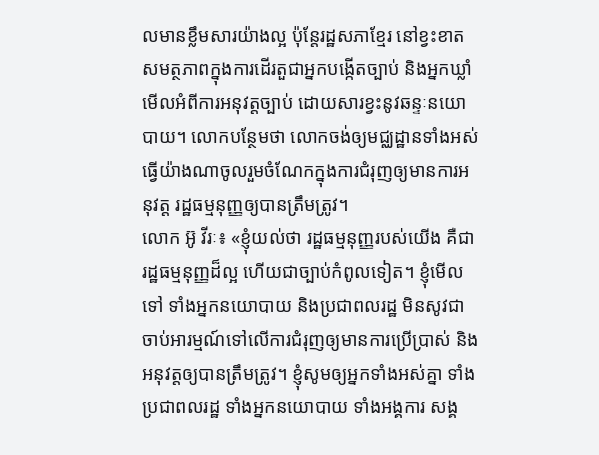លមានខ្លឹមសារយ៉ាងល្អ ប៉ុន្តែរដ្ឋសភាខ្មែរ នៅខ្វះខាតសមត្ថភាពក្នុងការដើរតួជាអ្នកបង្កើតច្បាប់ និងអ្នកឃ្លាំមើលអំពីការអនុវត្តច្បាប់ ដោយសារខ្វះនូវឆន្ទៈនយោបាយ។ លោកបន្ថែមថា លោកចង់ឲ្យមជ្ឈដ្ឋានទាំងអស់ ធ្វើយ៉ាងណាចូលរួមចំណែកក្នុងការជំរុញឲ្យមានការអនុវត្ត រដ្ឋធម្មនុញ្ញឲ្យបានត្រឹមត្រូវ។
លោក អ៊ូ វីរៈ៖ «ខ្ញុំយល់ថា រដ្ឋធម្មនុញ្ញរបស់យើង គឺជារដ្ឋធម្មនុញ្ញដ៏ល្អ ហើយជាច្បាប់កំពូលទៀត។ ខ្ញុំមើលទៅ ទាំងអ្នកនយោបាយ និងប្រជាពលរដ្ឋ មិនសូវជាចាប់អារម្មណ៍ទៅលើការជំរុញឲ្យមានការប្រើប្រាស់ និងអនុវត្តឲ្យបានត្រឹមត្រូវ។ ខ្ញុំសូមឲ្យអ្នកទាំងអស់គ្នា ទាំងប្រជាពលរដ្ឋ ទាំងអ្នកនយោបាយ ទាំងអង្គការ សង្គ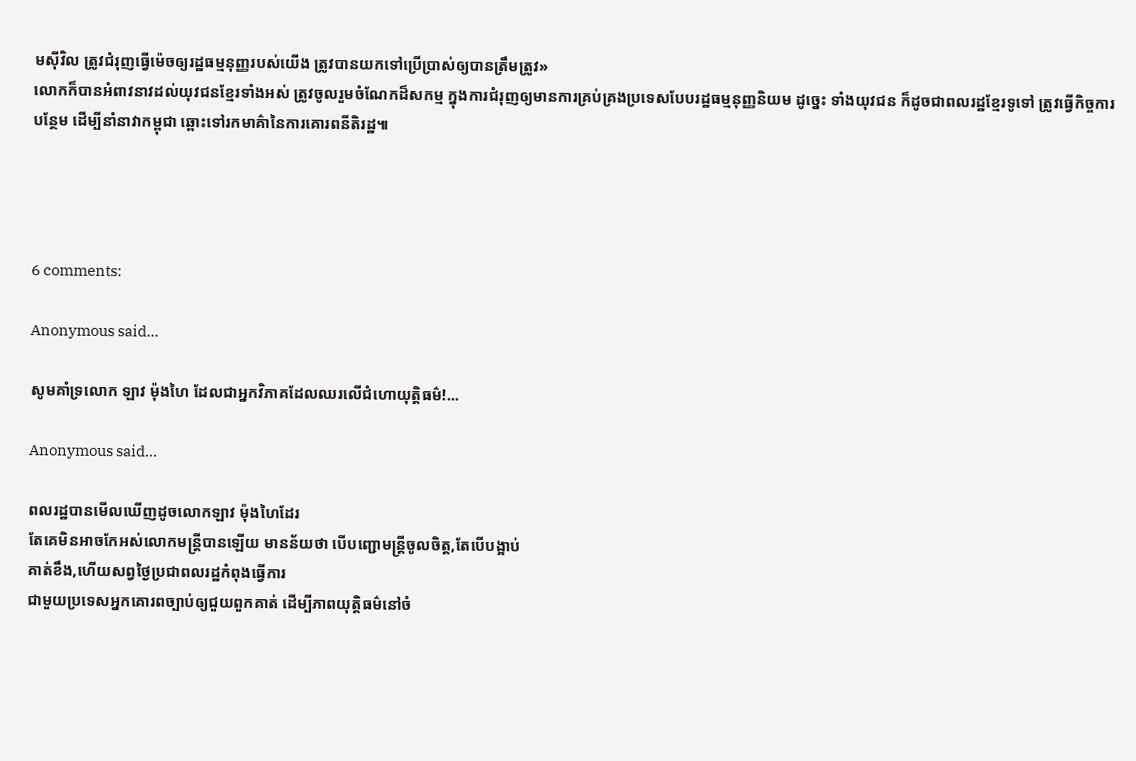មស៊ីវិល ត្រូវជំរុញធ្វើម៉េចឲ្យរដ្ឋធម្មនុញ្ញរបស់យើង ត្រូវបានយកទៅប្រើប្រាស់ឲ្យបានត្រឹមត្រូវ»
លោកក៏បានអំពាវនាវដល់យុវជនខ្មែរទាំងអស់ ត្រូវចូលរួមចំណែកដ៏សកម្ម ក្នុងការជំរុញឲ្យមានការគ្រប់គ្រងប្រទេសបែបរដ្ឋធម្មនុញ្ញនិយម ដូច្នេះ ទាំងយុវជន ក៏ដូចជាពលរដ្ឋខ្មែរទូទៅ ត្រូវធ្វើកិច្ចការបន្ថែម ដើម្បីនាំនាវាកម្ពុជា ឆ្ពោះទៅរកមាគ៌ានៃការគោរពនីតិរដ្ឋ៕




6 comments:

Anonymous said...

សូមគាំទ្រលោក ឡាវ ម៉ុងហៃ ដែលជាអ្នកវិភាគដែលឈរលើជំហោយុត្តិធម៌!...

Anonymous said...

ពលរដ្ឋបានមើលឃើញដូចលោកឡាវ ម៉ុងហៃដែរ
តែគេមិនអាចកែអស់លោកមន្រ្តីបានឡើយ មានន័យថា បើបញ្ជោមន្រ្តីចូលចិត្ត,តែបើបង្អាប់
គាត់ខឹង,ហើយសព្វថ្ងៃប្រជាពលរដ្ឋកំពុងធ្វើការ
ជាមួយប្រទេសអ្នកគោរពច្បាប់ឲ្យជួយពួកគាត់ ដើម្បីភាពយុត្តិធម៌នៅចំ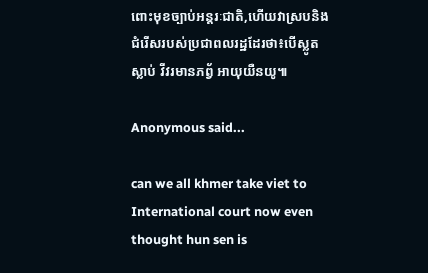ពោះមុខច្បាប់អន្តរៈជាតិ,ហើយវាស្របនិងជំរើសរបស់ប្រជាពលរដ្ឋដែរថា៖បើស្លូតស្លាប់ វីវរមានភព្វ័ អាយុយឺនយូ៕

Anonymous said...

can we all khmer take viet to International court now even thought hun sen is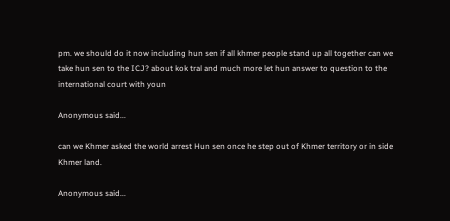pm. we should do it now including hun sen if all khmer people stand up all together can we take hun sen to the ICJ? about kok tral and much more let hun answer to question to the international court with youn

Anonymous said...

can we Khmer asked the world arrest Hun sen once he step out of Khmer territory or in side Khmer land.

Anonymous said...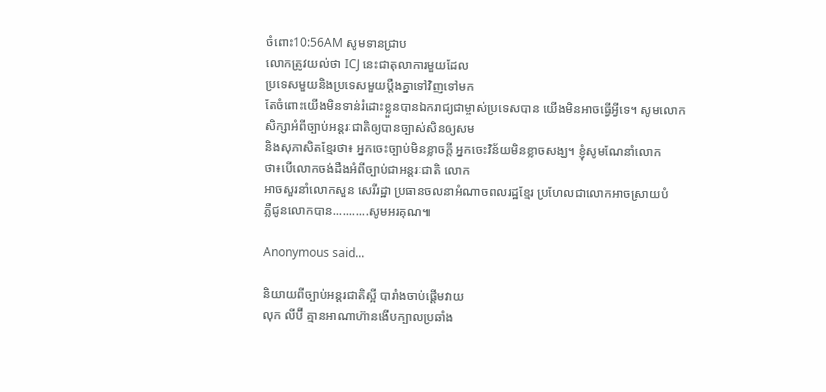ចំពោះ10:56AM សូមទានជ្រាប
លោកត្រូវយល់ថា ICJ នេះជាតុលាការមួយដែល
ប្រទេសមួយនិងប្រទេសមួយប្តឺងគ្នាទៅវិញទៅមក
តែចំពោះយើងមិនទាន់រំដោះខ្លួនបានឯករាជ្យជាម្ចាស់ប្រទេសបាន យើងមិនអាចធ្វើអ្វីទេ។ សូមលោក
សិក្សាអំពីច្បាប់អន្តរៈជាតិឲ្យបានច្បាស់សិនឲ្យសម
និងសុភាសិតខ្មែរថា៖ អ្នកចេះច្បាប់មិនខ្លាចក្តី អ្នកចេះវិន័យមិនខ្លាចសង្ឃ។ ខ្ញុំសូមណែនាំលោក
ថា៖បើលោកចង់ដឺងអំពីច្បាប់ជាអន្តរៈជាតិ លោក
អាចសួរនាំលោកសួន សេរីរដ្ឋា ប្រធានចលនាអំណាចពលរដ្ឋខ្មែរ ប្រហែលជាលោកអាចស្រាយបំ
ភ្លឺជូនលោកបាន...........សូមអរគុណ៕

Anonymous said...

និយាយពីច្បាប់អន្តរជាតិស្អី បារាំងចាប់ផ្ដើមវាយ
លុក លីប៊ី គ្មានអាណាហ៊ានងើបក្បាលប្រឆាំង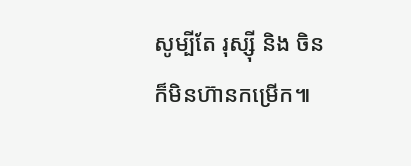សូម្បីតែ រុស្ស៊ី និង ចិន ក៏មិនហ៊ានកម្រើក៕